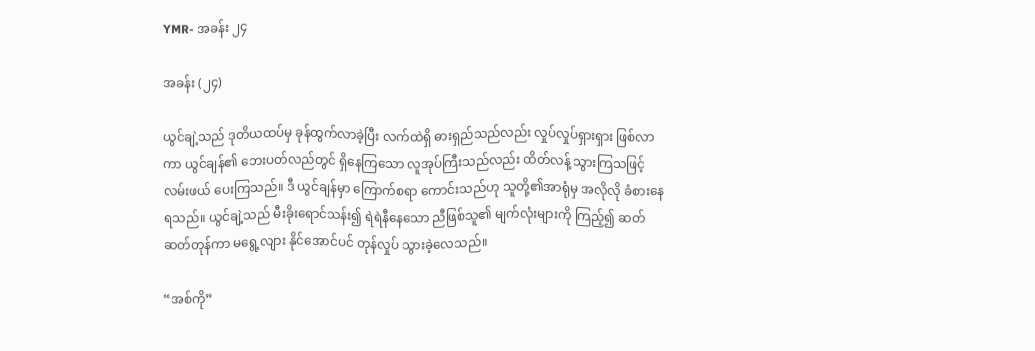YMR- အခန်း ၂၄

အခန်း (၂၄)

ယွင်ချဲ့သည် ဒုတိယထပ်မှ ခုန်ထွက်လာခဲ့ပြီး လက်ထဲရှိ ဓားရှည်သည်လည်း လှုပ်လှုပ်ရှားရှား ဖြစ်လာကာ ယွင်ချန်၏ ဘေးပတ်လည်တွင် ရှိနေကြသော လူအုပ်ကြီးသည်လည်း ထိတ်လန့် သွားကြသဖြင့် လမ်းဖယ် ပေးကြသည်။ ဒီ ယွင်ချန်မှာ ကြောက်စရာ ကောင်းသည်ဟု သူတို့၏အာရုံမှ အလိုလို ခံစားနေရသည်။ ယွင်ချဲ့သည် မီးခိုးရောင်သန်း၍ ရဲရဲနီနေသော ညီဖြစ်သူ၏ မျက်လုံးများကို ကြည့်၍ ဆတ်ဆတ်တုန်ကာ မရွေ့လျား နိုင်အောင်ပင် တုန်လှုပ် သွားခဲ့လေသည်။

“အစ်ကို”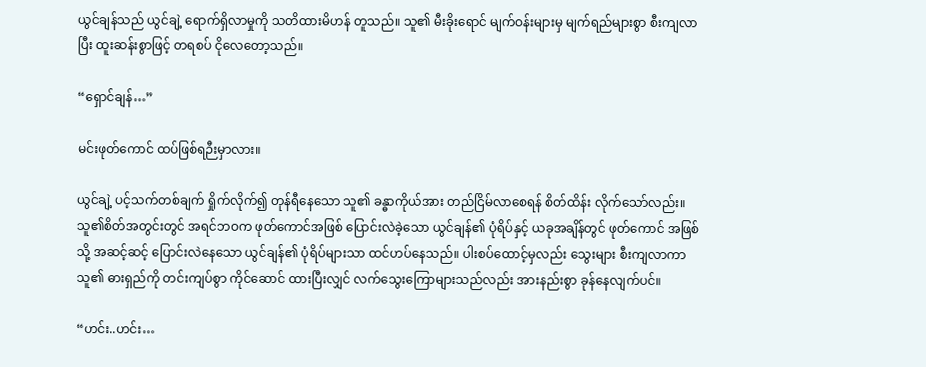ယွင်ချန်သည် ယွင်ချဲ့ ရောက်ရှိလာမှုကို သတိထားမိဟန် တူသည်။ သူ၏ မီးခိုးရောင် မျက်ဝန်းများမှ မျက်ရည်များစွာ စီးကျလာပြီး ထူးဆန်းစွာဖြင့် တရစပ် ငိုလေတော့သည်။

“ရှောင်ချန်…”

မင်းဖုတ်ကောင် ထပ်ဖြစ်ရဉီးမှာလား။

ယွင်ချဲ့ ပင့်သက်တစ်ချက် ရှိုက်လိုက်၍ တုန်ရီနေသော သူ၏ ခန္ဓာကိုယ်အား တည်ငြိမ်လာစေရန် စိတ်ထိန်း လိုက်သော်လည်း။ သူ၏စိတ်အတွင်းတွင် အရင်ဘဝက ဖုတ်ကောင်အဖြစ် ပြောင်းလဲခဲ့သော ယွင်ချန်၏ ပုံရိပ်နှင့် ယခုအချိန်တွင် ဖုတ်ကောင် အဖြစ်သို့ အဆင့်ဆင့် ပြောင်းလဲနေသော ယွင်ချန်၏ ပုံရိပ်များသာ ထင်ဟပ်နေသည်။ ပါးစပ်ထောင့်မှလည်း သွေးများ စီးကျလာကာ သူ၏ ဓားရှည်ကို တင်းကျပ်စွာ ကိုင်ဆောင် ထားပြီးလျှင် လက်သွေးကြောများသည်လည်း အားနည်းစွာ ခုန်နေလျက်ပင်။

“ဟင်း..ဟင်း…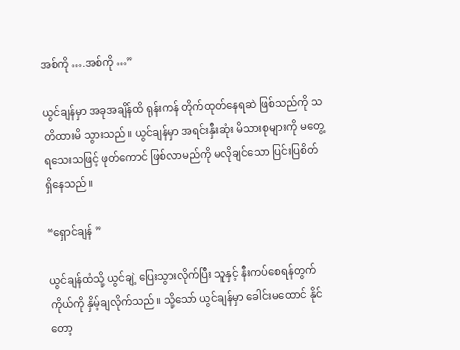အစ်ကို ….အစ်ကို …”

ယွင်ချန်မှာ အခုအချိန်ထိ ရုန်းကန် တိုက်ထုတ်နေရဆဲ ဖြစ်သည်ကို သတိထားမိ သွားသည်။ ယွင်ချန်မှာ အရင်းနှီးဆုံး မိသားစုများကို မတွေ့ရသေးသဖြင့် ဖုတ်ကောင် ဖြစ်လာမည်ကို မလိုချင်သော ပြင်းပြစိတ် ရှိနေသည်။

“ရှောင်ချန် ”

ယွင်ချန်ထံသို့ ယွင်ချဲ့ ပြေးသွားလိုက်ပြီး သူနှင့် နီးကပ်စေရန်တွက် ကိုယ်ကို နှိမ့်ချလိုက်သည်။ သို့သော် ယွင်ချန်မှာ ခေါင်းမထောင် နိုင်တော့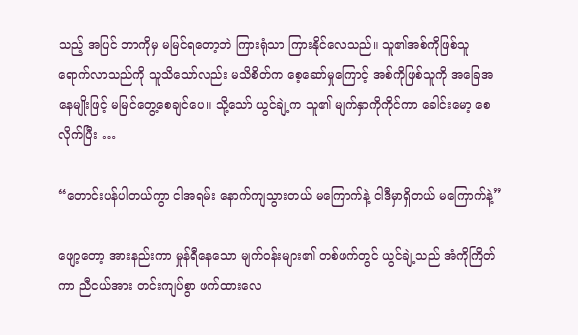သည့် အပြင် ဘာကိုမှ မမြင်ရတော့ဘဲ ကြားရုံသာ ကြားနိုင်လေသည်။ သူ၏အစ်ကိုဖြစ်သူ ရောက်လာသည်ကို သူသိသော်လည်း မသိစိတ်က စေ့ဆော်မှုကြောင့် အစ်ကိုဖြစ်သူကို အခြေအနေမျိုးဖြင့် မမြင်တွေ့စေချင်ပေ။ သို့သော် ယွင်ချဲ့က သူ၏ မျက်နှာကိုကိုင်ကာ ခေါင်းမော့ စေလိုက်ပြီး …

“တောင်းပန်ပါတယ်ကွာ ငါအရမ်း နောက်ကျသွားတယ် မကြောက်နဲ့ ငါဒီမှာရှိတယ် မကြောက်နဲ့”

ဖျော့တော့ အားနည်းကာ မှုန်ရီနေသော မျက်ဝန်းများ၏ တစ်ဖက်တွင် ယွင်ချဲ့သည် အံကိုကြိတ်ကာ ညီငယ်အား တင်းကျပ်စွာ ဖက်ထားလေ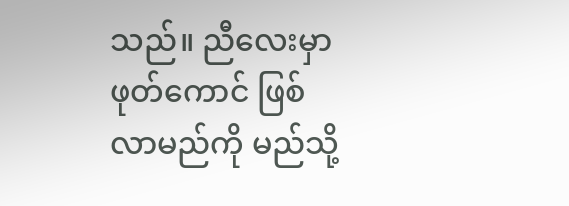သည်။ ညီလေးမှာ ဖုတ်ကောင် ဖြစ်လာမည်ကို မည်သို့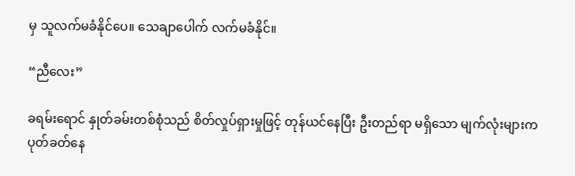မှ သူလက်မခံနိုင်ပေ။ သေချာပေါက် လက်မခံနိုင်။

“ညီလေး”

ခရမ်းရောင် နှုတ်ခမ်းတစ်စုံသည် စိတ်လှုပ်ရှားမှုဖြင့် တုန်ယင်နေပြီး ဦးတည်ရာ မရှိသော မျက်လုံးများက ပုတ်ခတ်နေ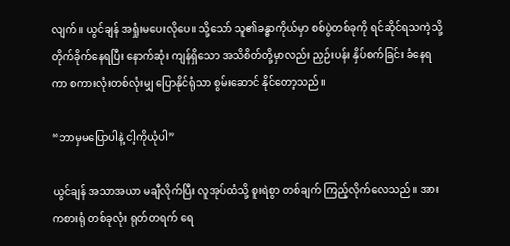လျက်။ ယွင်ချန် အရှုံးမပေးလိုပေ။ သို့သော် သူ၏ခန္ဓာကိုယ်မှာ စစ်ပွဲတစ်ခုကို ရင်ဆိုင်ရသကဲ့သို့ တိုက်ခိုက်နေရပြီး နောက်ဆုံး ကျန်ရှိသော အသိစိတ်တို့မှာလည်း ညှဉ်းပန်း နှိပ်စက်ခြင်း ခံနေရကာ စကားလုံးတစ်လုံးမျှ ပြောနိုင်ရုံသာ စွမ်းဆောင် နိုင်တော့သည်။

“ဘာမှမပြောပါနဲ့ ငါ့ကိုယုံပါ”

ယွင်ချန် အသာအယာ မချီလိုက်ပြီး လူအုပ်ထံသို့ စူးရဲစွာ တစ်ချက် ကြည့်လိုက်လေသည်။ အားကစားရုံ တစ်ခုလုံး ရုတ်တရက် ရေ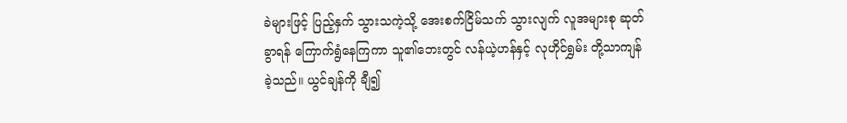ခဲများဖြင့် ပြည့်နှက် သွားသကဲ့သို့ အေးစက်ငြိမ်သက် သွားလျက် လူအများစု ဆုတ်ခွာရန် ကြောက်ရွံနေကြကာ သူ၏ဘေးတွင် လန်ယဲ့ဟန်နှင့် လုဟိုင်ရွှမ်း တို့သာကျန်ခဲ့သည်။ ယွင်ချန်ကို ချီ၍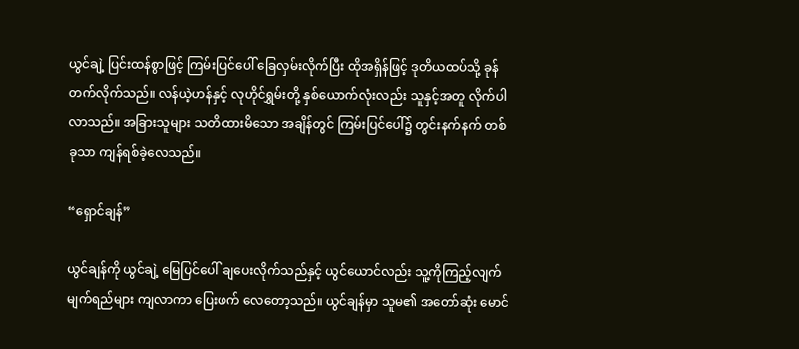ယွင်ချဲ့ ပြင်းထန်စွာဖြင့် ကြမ်းပြင်ပေါ် ခြေလှမ်းလိုက်ပြီး ထိုအရှိန်ဖြင့် ဒုတိယထပ်သို့ ခုန်တက်လိုက်သည်။ လန်ယဲ့ဟန်နှင့် လုဟိုင်ရွှမ်းတို့ နှစ်ယောက်လုံးလည်း သူနှင့်အတူ လိုက်ပါလာသည်။ အခြားသူများ သတိထားမိသော အချိန်တွင် ကြမ်းပြင်ပေါ်၌ တွင်းနက်နက် တစ်ခုသာ ကျန်ရစ်ခဲ့လေသည်။

“ရှောင်ချန်”

ယွင်ချန်ကို ယွင်ချဲ့ မြေပြင်ပေါ် ချပေးလိုက်သည်နှင့် ယွင်ယောင်လည်း သူ့ကိုကြည့်လျက် မျက်ရည်များ ကျလာကာ ပြေးဖက် လေတော့သည်။ ယွင်ချန်မှာ သူမ၏ အတော်ဆုံး မောင်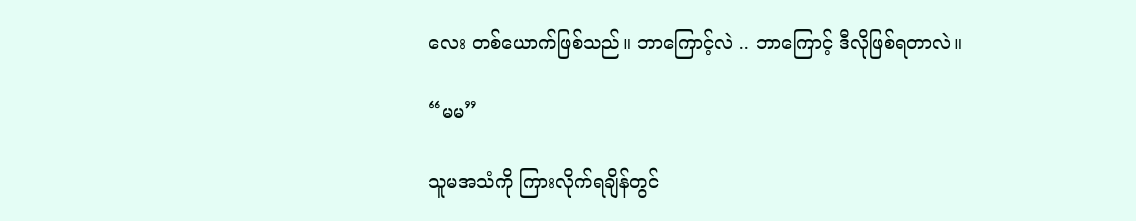လေး တစ်ယောက်ဖြစ်သည်။ ဘာကြောင့်လဲ .. ဘာကြောင့် ဒီလိုဖြစ်ရတာလဲ။

“မမ”

သူမအသံကို ကြားလိုက်ရချိန်တွင်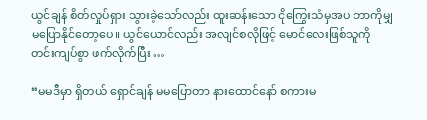ယွင်ချန် စိတ်လှုပ်ရှား သွားခဲ့သော်လည်း ထူးဆန်းသော ငိုကြွေးသံမှအပ ဘာကိုမျှ မပြောနိုင်တော့ပေ။ ယွင်ယောင်လည်း အလျင်စလိုဖြင့် မောင်လေးဖြစ်သူကို တင်းကျပ်စွာ ဖက်လိုက်ပြီး …

“မမဒီမှာ ရှိတယ် ရှောင်ချန် မမပြောတာ နားထောင်နော် စကားမ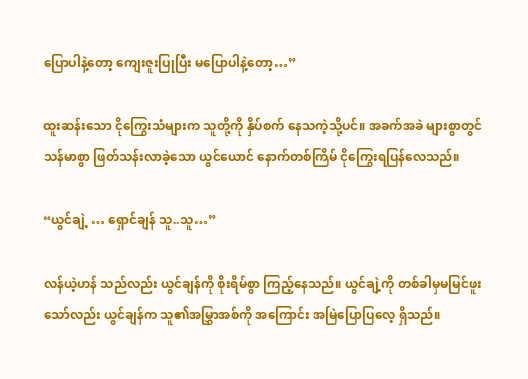ပြောပါနဲ့တော့ ကျေးဇူးပြုပြီး မပြောပါနဲ့တော့…”

ထူးဆန်းသော ငိုကြွေးသံများက သူတို့ကို နှိပ်စက် နေသကဲ့သို့ပင်။ အခက်အခဲ များစွာတွင် သန်မာစွာ ဖြတ်သန်းလာခဲ့သော ယွင်ယောင် နောက်တစ်ကြိမ် ငိုကြွေးရပြန်လေသည်။

“ယွင်ချဲ့ … ရှောင်ချန် သူ..သူ…”

လန်ယဲ့ဟန် သည်လည်း ယွင်ချန်ကို စိုးရိမ်စွာ ကြည့်နေသည်။ ယွင်ချဲ့ကို တစ်ခါမှမမြင်ဖူးသော်လည်း ယွင်ချန်က သူ၏အမြွှာအစ်ကို အကြောင်း အမြဲပြောပြလေ့ ရှိသည်။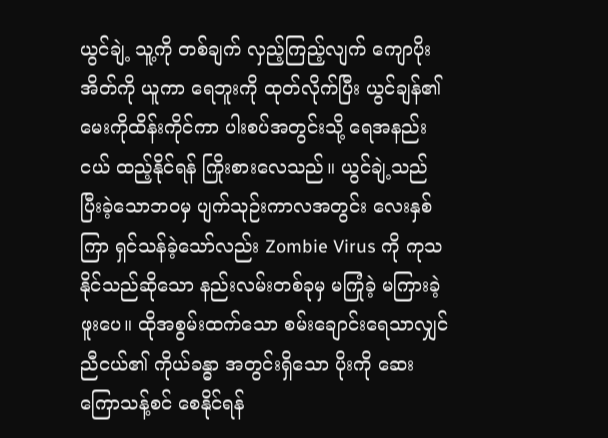ယွင်ချဲ့ သူ့ကို တစ်ချက် လှည့်ကြည့်လျက် ကျောပိုးအိတ်ကို ယူကာ ရေဘူးကို ထုတ်လိုက်ပြီး ယွင်ချန်၏ မေးကိုထိန်းကိုင်ကာ ပါးစပ်အတွင်းသို့ ရေအနည်းငယ် ထည့်နိုင်ရန် ကြိုးစားလေသည်။ ယွင်ချဲ့သည် ပြီးခဲ့သောဘဝမှ ပျက်သုဉ်းကာလအတွင်း လေးနှစ်ကြာ ရှင်သန်ခဲ့သော်လည်း Zombie Virus ကို ကုသနိုင်သည်ဆိုသော နည်းလမ်းတစ်ခုမှ မကြုံခဲ့ မကြားခဲ့ဖူးပေ။ ထိုအစွမ်းထက်သော စမ်းချောင်းရေသာလျှင် ညီငယ်၏ ကိုယ်ခန္ဓာ အတွင်းရှိသော ပိုးကို ဆေးကြောသန့်စင် စေနိုင်ရန်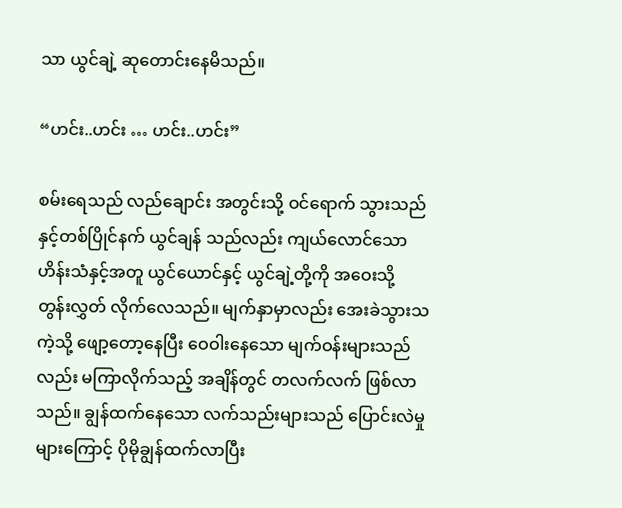သာ ယွင်ချဲ့ ဆုတောင်းနေမိသည်။

“ဟင်း..ဟင်း … ဟင်း..ဟင်း”

စမ်းရေသည် လည်ချောင်း အတွင်းသို့ ဝင်ရောက် သွားသည် နှင့်တစ်ပြိုင်နက် ယွင်ချန် သည်လည်း ကျယ်လောင်သော ဟိန်းသံနှင့်အတူ ယွင်ယောင်နှင့် ယွင်ချဲ့တို့ကို အဝေးသို့ တွန်းလွှတ် လိုက်လေသည်။ မျက်နှာမှာလည်း အေးခဲသွားသကဲ့သို့ ဖျော့တော့နေပြီး ဝေဝါးနေသော မျက်ဝန်းများသည်လည်း မကြာလိုက်သည့် အချိန်တွင် တလက်လက် ဖြစ်လာသည်။ ချွန်ထက်နေသော လက်သည်းများသည် ပြောင်းလဲမှုများကြောင့် ပိုမိုချွန်ထက်လာပြီး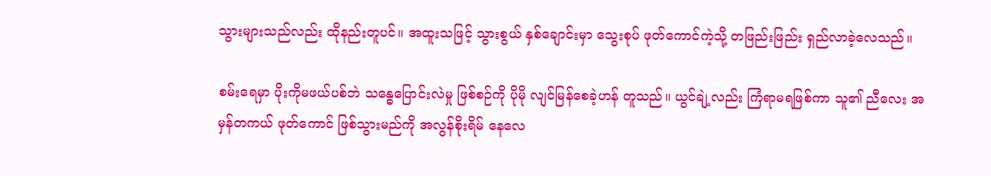သွားများသည်လည်း ထိုနည်းတူပင်။ အထူးသဖြင့် သွားစွယ် နှစ်ချောင်းမှာ သွေးစုပ် ဖုတ်ကောင်ကဲ့သို့ တဖြည်းဖြည်း ရှည်လာခဲ့လေသည်။

စမ်းရေမှာ ပိုးကိုမဖယ်ပစ်ဘဲ သန္ဓေပြောင်းလဲမှု ဖြစ်စဉ်ကို ပိုမို လျင်မြန်စေခဲ့ဟန် တူသည်။ ယွင်ချဲ့လည်း ကြံရာမရဖြစ်ကာ သူ၏ ညီလေး အမှန်တကယ် ဖုတ်ကောင် ဖြစ်သွားမည်ကို အလွန်စိုးရိမ် နေလေ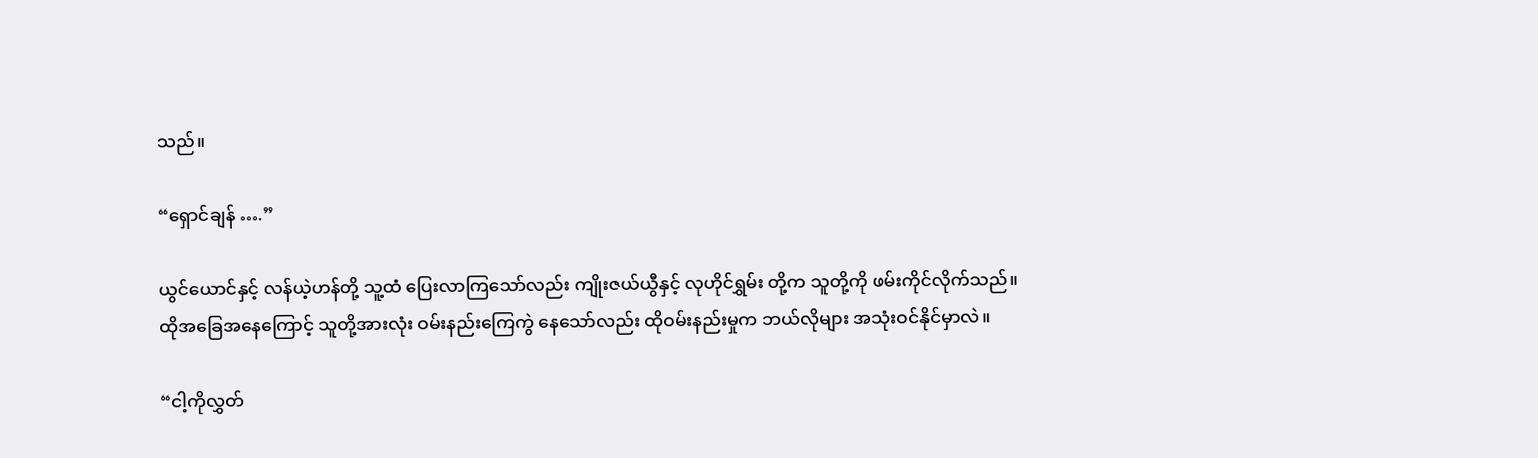သည်။

“ရှောင်ချန် ….”

ယွင်ယောင်နှင့် လန်ယဲ့ဟန်တို့ သူ့ထံ ပြေးလာကြသော်လည်း ကျိုးဇယ်ယွီနှင့် လုဟိုင်ရွှမ်း တို့က သူတို့ကို ဖမ်းကိုင်လိုက်သည်။ ထိုအခြေအနေကြောင့် သူတို့အားလုံး ဝမ်းနည်းကြေကွဲ နေသော်လည်း ထိုဝမ်းနည်းမှုက ဘယ်လိုများ အသုံးဝင်နိုင်မှာလဲ။

“ငါ့ကိုလွှတ်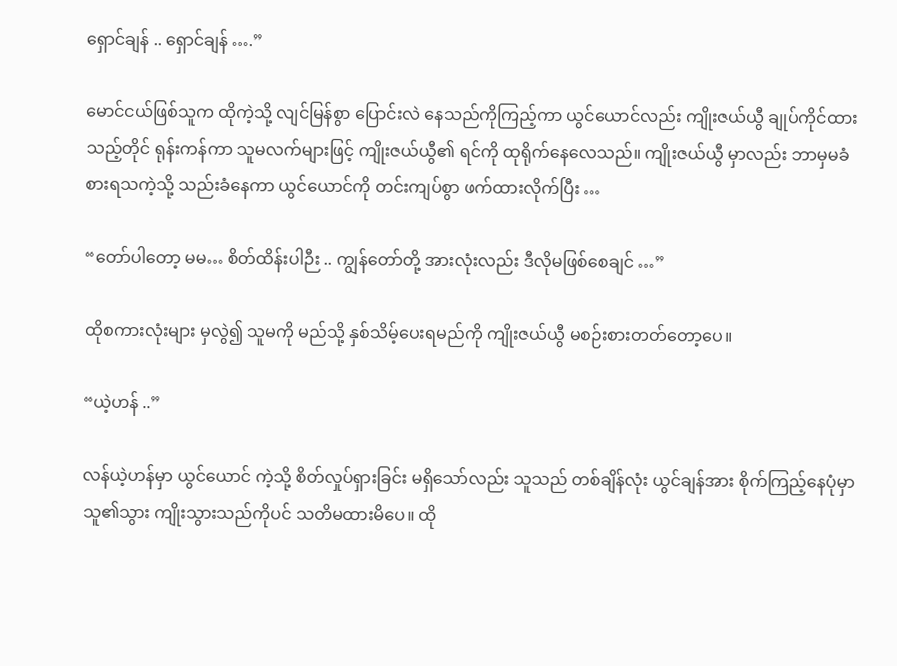ရှောင်ချန် .. ရှောင်ချန် ….”

မောင်ငယ်ဖြစ်သူက ထိုကဲ့သို့ လျင်မြန်စွာ ပြောင်းလဲ နေသည်ကိုကြည့်ကာ ယွင်ယောင်လည်း ကျိုးဇယ်ယွီ ချုပ်ကိုင်ထားသည့်တိုင် ရုန်းကန်ကာ သူမလက်များဖြင့် ကျိုးဇယ်ယွီ၏ ရင်ကို ထုရိုက်နေလေသည်။ ကျိုးဇယ်ယွီ မှာလည်း ဘာမှမခံစားရသကဲ့သို့ သည်းခံနေကာ ယွင်ယောင်ကို တင်းကျပ်စွာ ဖက်ထားလိုက်ပြီး …

“တော်ပါတော့ မမ… စိတ်ထိန်းပါဉီး .. ကျွန်တော်တို့ အားလုံးလည်း ဒီလိုမဖြစ်စေချင် …”

ထိုစကားလုံးများ မှလွဲ၍ သူမကို မည်သို့ နှစ်သိမ့်ပေးရမည်ကို ကျိုးဇယ်ယွီ မစဉ်းစားတတ်တော့ပေ။

“ယဲ့ဟန် ..”

လန်ယဲ့ဟန်မှာ ယွင်ယောင် ကဲ့သို့ စိတ်လှုပ်ရှားခြင်း မရှိသော်လည်း သူသည် တစ်ချိန်လုံး ယွင်ချန်အား စိုက်ကြည့်နေပုံမှာ သူ၏သွား ကျိုးသွားသည်ကိုပင် သတိမထားမိပေ။ ထို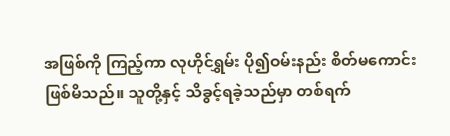အဖြစ်ကို ကြည့်ကာ လုဟိုင်ရွှမ်း ပို၍ဝမ်းနည်း စိတ်မကောင်း ဖြစ်မိသည်။ သူတို့နှင့် သိခွင့်ရခဲ့သည်မှာ တစ်ရက်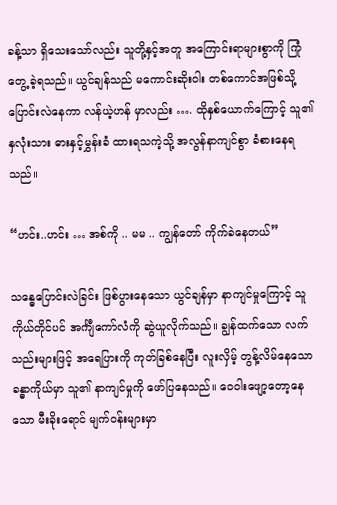ခန့်သာ ရှိသေးသော်လည်း သူတို့နှင့်အတူ အကြောင်းရာများစွာကို ကြုံတွေ့ ခဲ့ရသည်။ ယွင်ချန်သည် မကောင်းဆိုးဝါး တစ်ကောင်အဖြစ်သို့ ပြောင်းလဲနေကာ လန်ယဲ့ဟန် မှာလည်း …. ထိုနှစ်ယောက်ကြောင့် သူ၏နှလုံးသား ဓားနှင့်မွှန်းခံ ထားရသကဲ့သို့ အလွန်နာကျင်စွာ ခံစားနေရသည်။

“ဟင်း..ဟင်း … အစ်ကို .. မမ .. ကျွန်တော် ကိုက်ခဲနေတယ်”

သန္ဓေပြောင်းလဲခြင်း ဖြစ်ပွားနေသော ယွင်ချန်မှာ နာကျင်မှုကြောင့် သူကိုယ်တိုင်ပင် အင်္ကျီကော်လံကို ဆွဲယူလိုက်သည်။ ချွန်ထက်သော လက်သည်းများဖြင့် အရေပြားကို ကုတ်ခြစ်နေပြီး လူးလှိမ့် တွန့်လိမ်နေသော ခန္ဓာကိုယ်မှာ သူ၏ နာကျင်မှုကို ဖော်ပြနေသည်။ ဝေဝါးဖျော့တော့နေသော မီးခိုးရောင် မျက်ဝန်းများမှာ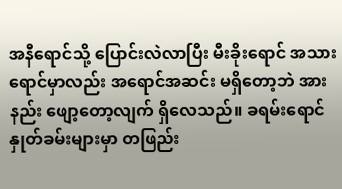အနီရောင်သို့ ပြောင်းလဲလာပြီး မီးခိုးရောင် အသားရောင်မှာလည်း အရောင်အဆင်း မရှိတော့ဘဲ အားနည်း ဖျော့တော့လျက် ရှိလေသည်။ ခရမ်းရောင် နှုတ်ခမ်းများမှာ တဖြည်း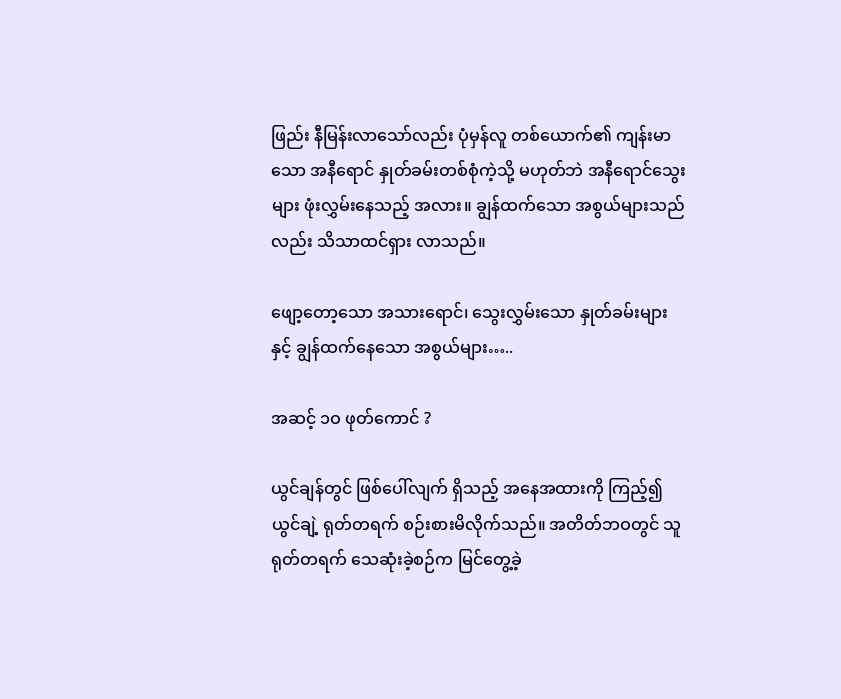ဖြည်း နီမြန်းလာသော်လည်း ပုံမှန်လူ တစ်ယောက်၏ ကျန်းမာသော အနီ‌ရောင် နှုတ်ခမ်းတစ်စုံကဲ့သို့ မဟုတ်ဘဲ အနီရောင်သွေးများ ဖုံးလွှမ်းနေသည့် အလား။ ချွန်ထက်သော အစွယ်များသည်လည်း သိသာထင်ရှား လာသည်။

ဖျော့တော့သော အသားရောင်၊ သွေးလွှမ်းသော နှုတ်ခမ်းများနှင့် ချွန်ထက်နေသော အစွယ်များ…..

အဆင့် ၁ဝ ဖုတ်ကောင် ?

ယွင်ချန်တွင် ဖြစ်ပေါ်လျက် ရှိသည့် အနေအထားကို ကြည့်၍ ယွင်ချဲ့ ရုတ်တရက် စဉ်းစားမိလိုက်သည်။ အတိတ်ဘဝတွင် သူ ရုတ်တရက် သေဆုံးခဲ့စဉ်က မြင်တွေ့ခဲ့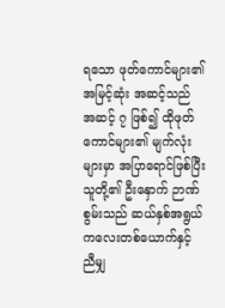ရသော ဖုတ်ကောင်များ၏ အမြင့်ဆုံး အဆင့်သည် အဆင့် ၇ ဖြစ်၍ ထိုဖုတ်ကောင်များ၏ မျက်လုံးများမှာ အပြာရောင်ဖြစ်ပြီး သူတို့၏ ဦးနှောက် ဉာဏ်စွမ်းသည် ဆယ်နှစ်အရွယ် ကလေးတစ်ယောက်နှင့် ညီမျှ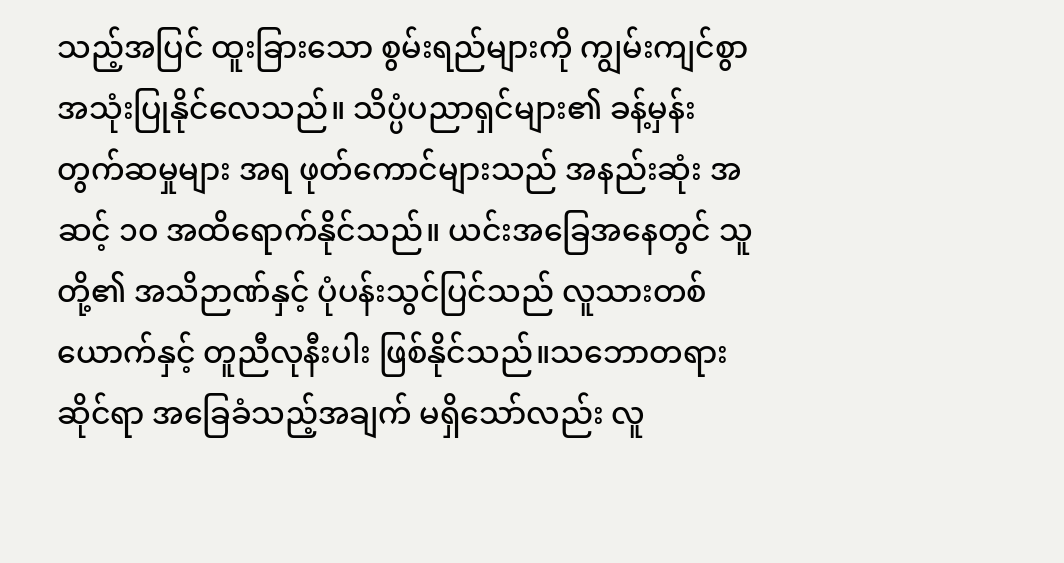သည့်အပြင် ထူးခြားသော စွမ်းရည်များကို ကျွမ်းကျင်စွာ အသုံးပြုနိုင်လေသည်။ သိပ္ပံပညာရှင်များ၏ ခန့်မှန်း တွက်ဆမှုများ အရ ဖုတ်ကောင်များသည် အနည်းဆုံး အဆင့် ၁ဝ အထိရောက်နိုင်သည်။ ယင်းအခြေအနေတွင် သူတို့၏ အသိဉာဏ်နှင့် ပုံပန်းသွင်ပြင်သည် လူသားတစ်ယောက်နှင့် တူညီလုနီးပါး ဖြစ်နိုင်သည်။သဘောတရားဆိုင်ရာ အခြေခံသည့်အချက် မရှိသော်လည်း လူ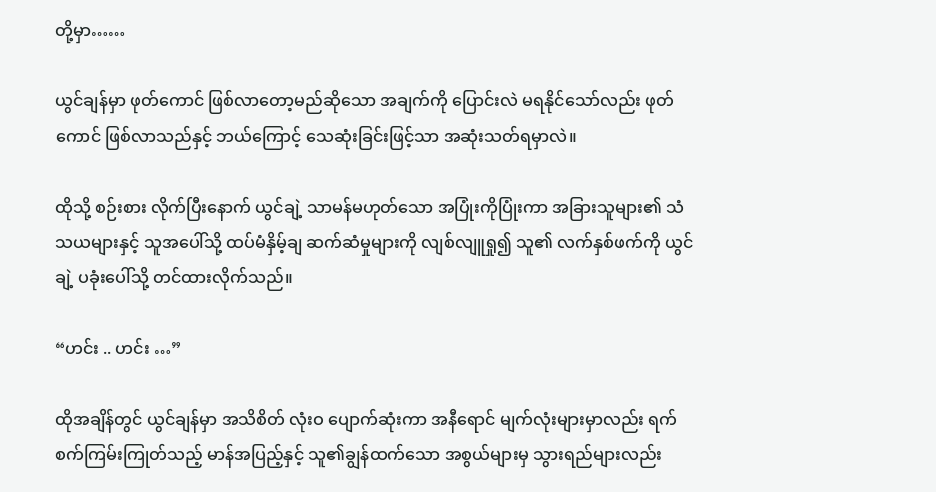တို့မှာ……

ယွင်ချန်မှာ ဖုတ်ကောင် ဖြစ်လာတော့မည်ဆိုသော အချက်ကို ပြောင်းလဲ မရနိုင်သော်လည်း ဖုတ်ကောင် ဖြစ်လာသည်နှင့် ဘယ်ကြောင့် သေဆုံးခြင်းဖြင့်သာ အဆုံးသတ်ရမှာလဲ။

ထိုသို့ စဉ်းစား လိုက်ပြီးနောက် ယွင်ချဲ့ သာမန်မဟုတ်သော အပြုံးကိုပြုံးကာ အခြားသူများ၏ သံသယများနှင့် သူအပေါ်သို့ ထပ်မံနှိမ့်ချ ဆက်ဆံမှုများကို လျစ်လျူရှု၍ သူ၏ လက်နှစ်ဖက်ကို ယွင်ချဲ့ ပခုံးပေါ်သို့ တင်ထားလိုက်သည်။

“ဟင်း .. ဟင်း …”

ထိုအချိန်တွင် ယွင်ချန်မှာ အသိစိတ် လုံးဝ ပျောက်ဆုံးကာ အနီရောင် မျက်လုံးများမှာလည်း ရက်စက်ကြမ်းကြုတ်သည့် မာန်အပြည့်နှင့် သူ၏ချွန်ထက်သော အစွယ်များမှ သွားရည်များလည်း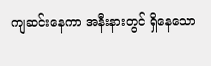ကျဆင်းနေကာ အနီးနားတွင် ရှိနေသော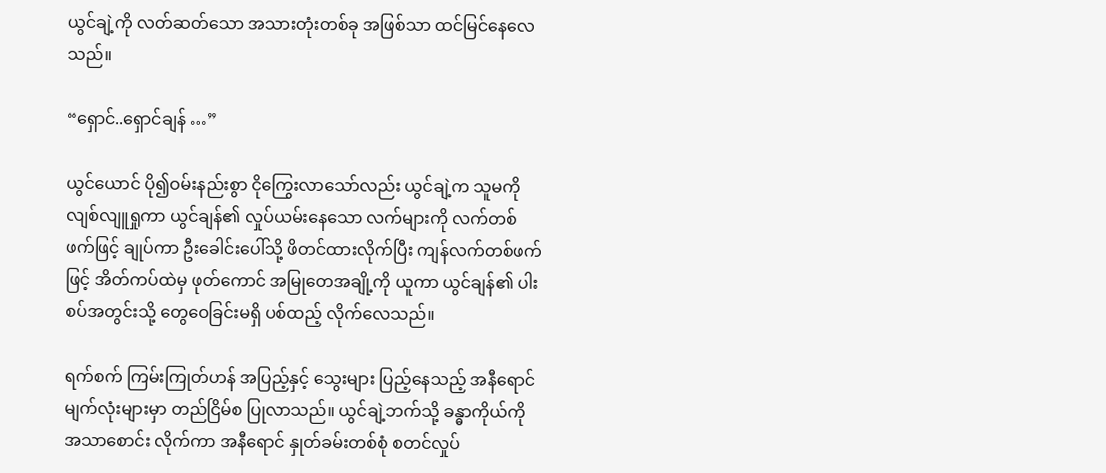ယွင်ချဲ့ကို လတ်ဆတ်သော အသားတုံးတစ်ခု အဖြစ်သာ ထင်မြင်နေလေသည်။

“ရှောင်..ရှောင်ချန် …”

ယွင်ယောင် ပို၍ဝမ်းနည်းစွာ ငိုကြွေးလာသော်လည်း ယွင်ချဲ့က သူမကို လျစ်လျူရှုကာ ယွင်ချန်၏ လှုပ်ယမ်းနေသော လက်များကို လက်တစ်ဖက်ဖြင့် ချုပ်ကာ ဦးခေါင်းပေါ်သို့ ဖိတင်ထားလိုက်ပြီး ကျန်လက်တစ်ဖက်ဖြင့် အိတ်ကပ်ထဲမှ ဖုတ်ကောင် အမြုတေအချို့ကို ယူကာ ယွင်ချန်၏ ပါးစပ်အတွင်းသို့ တွေဝေခြင်းမရှိ ပစ်ထည့် လိုက်လေသည်။

ရက်စက် ကြမ်းကြုတ်ဟန် အပြည့်နှင့် သွေးများ ပြည့်နေသည့် အနီရောင် မျက်လုံးများမှာ တည်ငြိမ်စ ပြုလာသည်။ ယွင်ချဲ့ဘက်သို့ ခန္ဓာကိုယ်ကို အသာစောင်း လိုက်ကာ အနီရောင် နှုတ်ခမ်းတစ်စုံ စတင်လှုပ်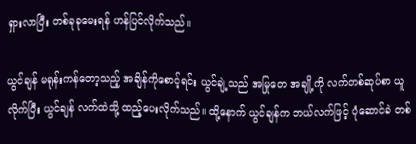ရှားလာပြီး တစ်ခုခုမေးရန် ဟန်ပြင်လိုက်သည်။

ယွင်ချန် မရုန်းကန်တော့သည့် အချိန်ကိုစောင့်ရင်း ယွင်ချဲ့သည် အမြုတေ အချို့ကို လက်တစ်ဆုပ်စာ ယူလိုက်ပြီး ယွင်ချန် လက်ထဲသို့ ထည့်ပေးလိုက်သည်။ ထို့နောက် ယွင်ချန်က ဘယ်လက်ဖြင့် ပုံဆောင်ခဲ တစ်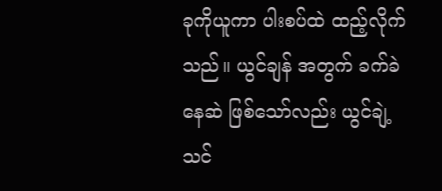ခုကိုယူကာ ပါးစပ်ထဲ ထည့်လိုက်သည်။ ယွင်ချန် အတွက် ခက်ခဲနေဆဲ ဖြစ်သော်လည်း ယွင်ချဲ့ သင်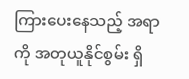ကြားပေးနေသည့် အရာကို အတုယူနိုင်စွမ်း ရှိ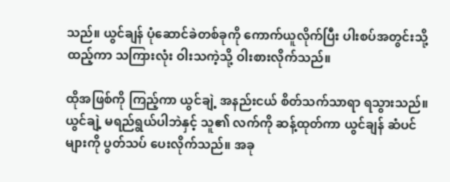သည်။ ယွင်ချန် ပုံဆောင်ခဲတစ်ခုကို ကောက်ယူလိုက်ပြီး ပါးစပ်အတွင်းသို့ ထည့်ကာ သကြားလုံး ဝါးသကဲ့သို့ ဝါးစားလိုက်သည်။

ထိုအဖြစ်ကို ကြည့်ကာ ယွင်ချဲ့ အနည်းငယ် စိတ်သက်သာရာ ရသွားသည်။ ယွင်ချဲ့ မရည်ရွယ်ပါဘဲနှင့် သူ၏ လက်ကို ဆန့်ထုတ်ကာ ယွင်ချန် ဆံပင်များကို ပွတ်သပ် ပေးလိုက်သည်။ အခု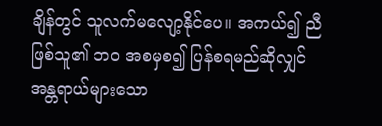ချိန်တွင် သူလက်မလျော့နိုင်ပေ။ အကယ်၍ ညီဖြစ်သူ၏ ဘဝ အစမှစ၍ ပြန်စရမည်ဆိုလျှင် အန္တရာယ်များသော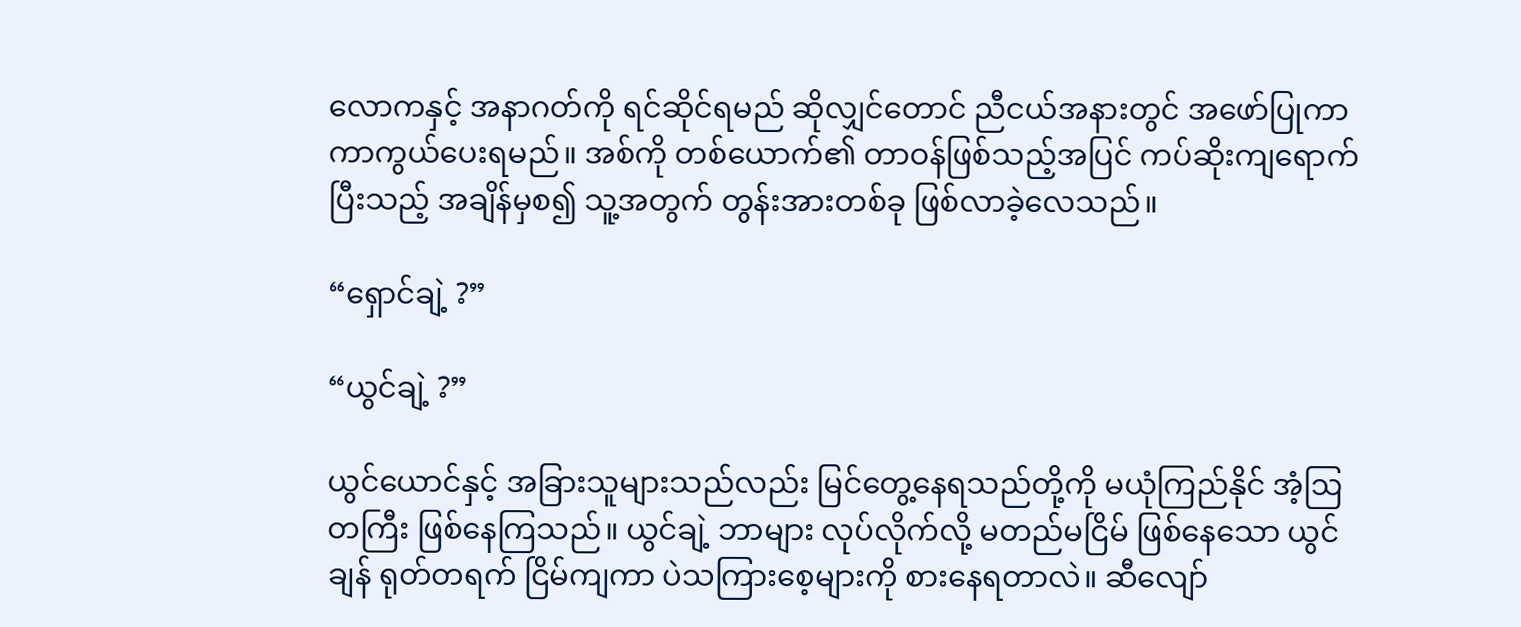လောကနှင့် အနာဂတ်ကို ရင်ဆိုင်ရမည် ဆိုလျှင်တောင် ညီငယ်အနားတွင် အဖော်ပြုကာ ကာကွယ်ပေးရမည်။ အစ်ကို တစ်ယောက်၏ တာဝန်ဖြစ်သည့်အပြင် ကပ်ဆိုးကျရောက်ပြီးသည့် အချိန်မှစ၍ သူ့အတွက် တွန်းအားတစ်ခု ဖြစ်လာခဲ့လေသည်။

“ရှောင်ချဲ့ ?”

“ယွင်ချဲ့ ?”

ယွင်ယောင်နှင့် အခြားသူများသည်လည်း မြင်တွေ့နေရသည်တို့ကို မယုံကြည်နိုင် အံ့ဩတကြီး ဖြစ်နေကြသည်။ ယွင်ချဲ့ ဘာများ လုပ်လိုက်လို့ မတည်မငြိမ် ဖြစ်နေသော ယွင်ချန် ရုတ်တရက် ငြိမ်ကျကာ ပဲသကြားစေ့များကို စားနေရတာလဲ။ ဆီလျော်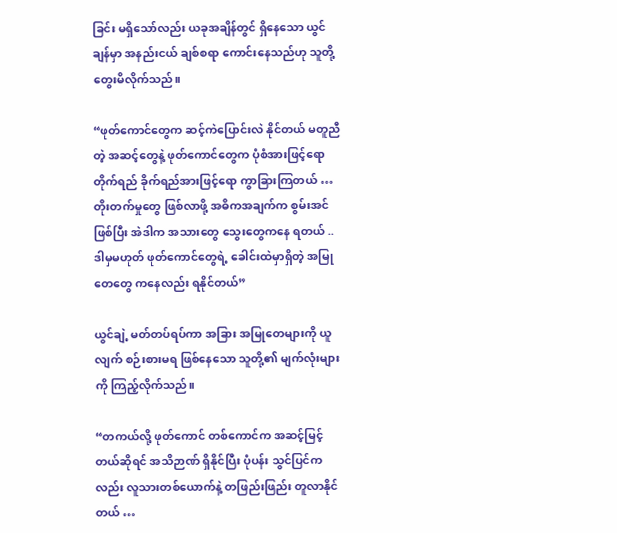ခြင်း မရှိသော်လည်း ယခုအချိန်တွင် ရှိနေသော ယွင်ချန်မှာ အနည်းငယ် ချစ်စရာ ကောင်းနေသည်ဟု သူတို့တွေးမိလိုက်သည်။

“ဖုတ်ကောင်တွေက ဆင့်ကဲပြောင်းလဲ နိုင်တယ် မတူညီတဲ့ အဆင့်တွေနဲ့ ဖုတ်ကောင်တွေက ပုံစံအားဖြင့်ရော တိုက်ရည် ခိုက်ရည်အားဖြင့်ရော ကွာခြားကြတယ် … တိုးတက်မှုတွေ ဖြစ်လာဖို့ အဓိကအချက်က စွမ်းအင်ဖြစ်ပြီး အဲဒါက အသားတွေ သွေးတွေကနေ ရတယ် .. ဒါမှမဟုတ် ဖုတ်ကောင်တွေရဲ့ ခေါင်းထဲမှာရှိတဲ့ အမြုတေတွေ ကနေလည်း ရနိုင်တယ်”

ယွင်ချဲ့ မတ်တပ်ရပ်ကာ အခြား အမြုတေများကို ယူလျက် စဉ်းစားမရ ဖြစ်နေသော သူတို့၏ မျက်လုံးများကို ကြည့်လိုက်သည်။

“တကယ်လို့ ဖုတ်ကောင် တစ်ကောင်က အဆင့်မြင့်တယ်ဆိုရင် အသိဉာဏ် ရှိနိုင်ပြီး ပုံပန်း သွင်ပြင်ကလည်း လူသားတစ်ယောက်နဲ့ တဖြည်းဖြည်း တူလာနိုင်တယ် …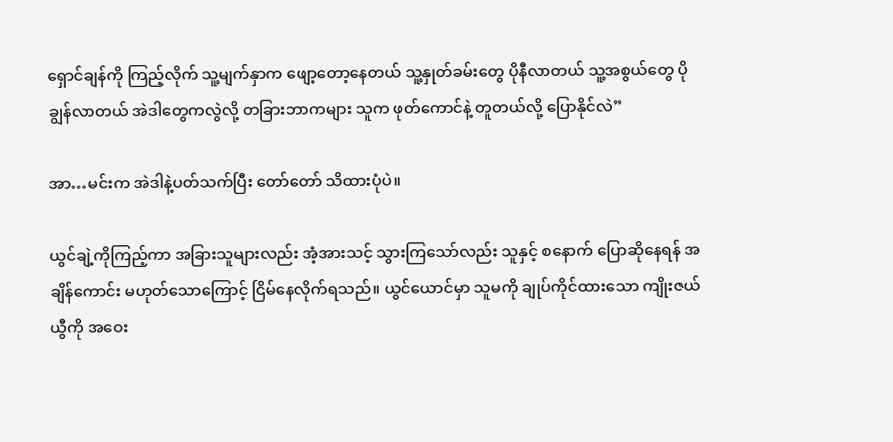ရှောင်ချန်ကို ကြည့်လိုက် သူ့မျက်နှာက ဖျော့တော့နေတယ် သူ့နှုတ်ခမ်းတွေ ပိုနီလာတယ် သူ့အစွယ်တွေ ပိုချွန်လာတယ် အဲဒါတွေကလွဲလို့ တခြားဘာကများ သူက ဖုတ်ကောင်နဲ့ တူတယ်လို့ ပြောနိုင်လဲ”

အာ…မင်းက အဲဒါနဲ့ပတ်သက်ပြီး တော်တော် သိထားပုံပဲ။

ယွင်ချဲ့ကိုကြည့်ကာ အခြားသူများလည်း အံ့အားသင့် သွားကြသော်လည်း သူနှင့် စနောက် ပြောဆိုနေရန် အချိန်ကောင်း မဟုတ်သောကြောင့် ငြိမ်နေလိုက်ရသည်။ ယွင်ယောင်မှာ သူမကို ချုပ်ကိုင်ထားသော ကျိုးဇယ်ယွီကို အဝေး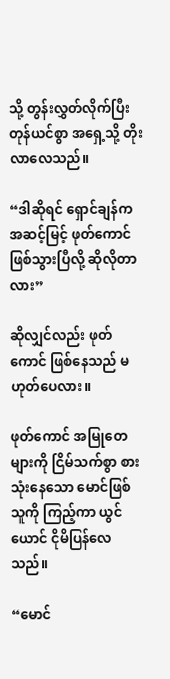သို့ တွန်းလွှတ်လိုက်ပြီး တုန်ယင်စွာ အရှေ့သို့ တိုးလာလေသည်။

“ဒါဆိုရင် ရှောင်ချန်က အဆင့်မြင့် ဖုတ်ကောင် ဖြစ်သွားပြီလို့ ဆိုလိုတာလား”

ဆိုလျှင်လည်း ဖုတ်ကောင် ဖြစ်နေသည် မဟုတ်ပေလား။

ဖုတ်ကောင် အမြုတေများကို ငြိမ်သက်စွာ စားသုံးနေသော မောင်ဖြစ်သူကို ကြည့်ကာ ယွင်ယောင် ငိုမိပြန်လေသည်။

“မောင်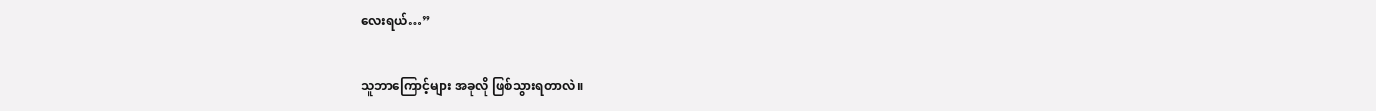လေးရယ်…”

သူဘာကြောင့်များ အခုလို ဖြစ်သွားရတာလဲ။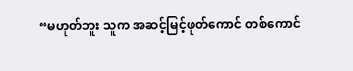“မဟုတ်ဘူး သူက အဆင့်မြင့်ဖုတ်ကောင် တစ်ကောင်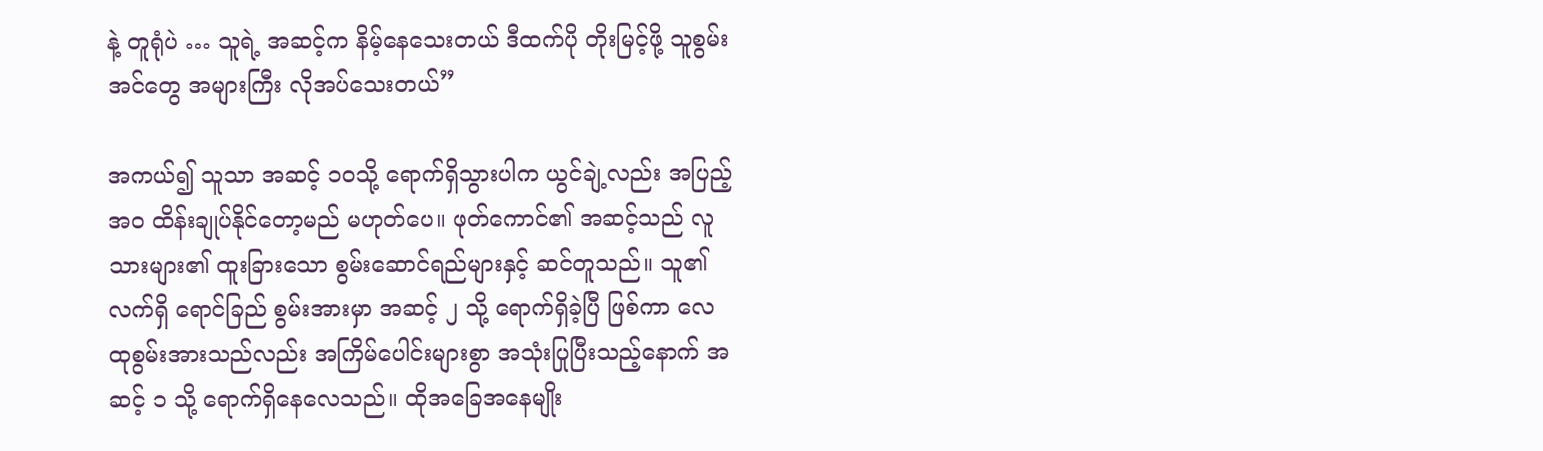နဲ့ တူရုံပဲ … သူရဲ့ အဆင့်က နိမ့်နေသေးတယ် ဒီထက်ပို တိုးမြင့်ဖို့ သူစွမ်းအင်တွေ အများကြီး လိုအပ်သေးတယ်”

အကယ်၍ သူသာ အဆင့် ၁ဝသို့ ရောက်ရှိသွားပါက ယွင်ချဲ့လည်း အပြည့်အဝ ထိန်းချုပ်နိုင်တော့မည် မဟုတ်ပေ။ ဖုတ်ကောင်၏ အဆင့်သည် လူသားများ၏ ထူးခြားသော စွမ်းဆောင်ရည်များနှင့် ဆင်တူသည်။ သူ၏ လက်ရှိ ရောင်ခြည် စွမ်းအားမှာ အဆင့် ၂ သို့ ရောက်ရှိခဲ့ပြီ ဖြစ်ကာ လေထုစွမ်းအားသည်လည်း အကြိမ်ပေါင်းများစွာ အသုံးပြုပြီးသည့်နောက် အဆင့် ၁ သို့ ရောက်ရှိနေလေသည်။ ထိုအခြေအနေမျိုး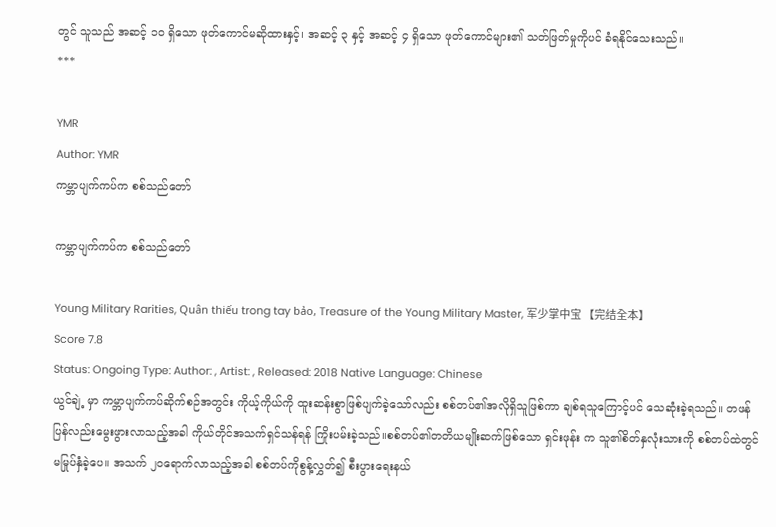တွင် သူသည် အဆင့် ၁ဝ ရှိသော ဖုတ်ကောင်မဆိုထားနှင့်၊ အဆင့် ၃ နှင့် အဆင့် ၄ ရှိသော ဖုတ်ကောင်များ၏ သတ်ဖြတ်မှုကိုပင် ခံရနိုင်သေးသည်။
***

YMR
Author: YMR
ကမ္ဘာပျက်ကပ်က စစ်သည်တော်

ကမ္ဘာပျက်ကပ်က စစ်သည်တော်

Young Military Rarities, Quân thiếu trong tay bảo, Treasure of the Young Military Master, 军少掌中宝 【完结全本】
Score 7.8
Status: Ongoing Type: Author: , Artist: , Released: 2018 Native Language: Chinese
ယွင်ချဲ့ မှာ ကမ္ဘာပျက်ကပ်ဆိုက်စဉ်အတွင်း ကိုယ့်ကိုယ်ကို ထူးဆန်းစွာဖြစ်ပျက်ခဲ့သော်လည်း စစ်တပ်၏အလိုရှိသူဖြစ်ကာ ချစ်ရသူကြောင့်ပင် သေဆုံးခဲ့ရသည်။ တဖန်ပြန်လည်းမွေးဖွားလာသည့်အခါ ကိုယ်တိုင်အသက်ရှင်သန်ရန် ကြိုးပမ်းခဲ့သည်။စစ်တပ်၏တတိယမျိုးဆက်ဖြစ်သော ရှင်းဖုန်း က သူ၏စိတ်နှလုံးသားကို စစ်တပ်ထဲတွင် မမြုပ်နှံခဲ့ပေ။ အသက် ၂၀ရောက်လာသည့်အခါ စစ်တပ်ကိုစွန့်လွှတ်၍ စီးပွားရေးနယ်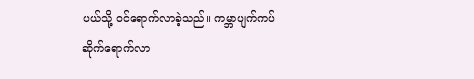ပယ်သို့ ဝင်ရောက်လာခဲ့သည်။ ကမ္ဘာပျက်ကပ်ဆိုက်ရောက်လာ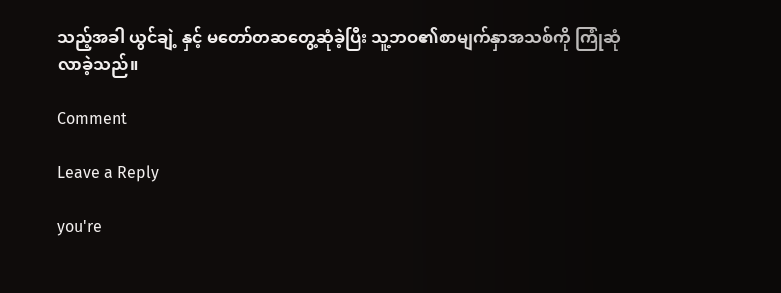သည့်အခါ ယွင်ချဲ့ နှင့် မတော်တဆတွေ့ဆုံခဲ့ပြီး သူ့ဘဝ၏စာမျက်နှာအသစ်ကို ကြုံဆုံလာခဲ့သည်။

Comment

Leave a Reply

you're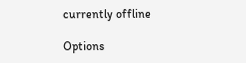currently offline

Options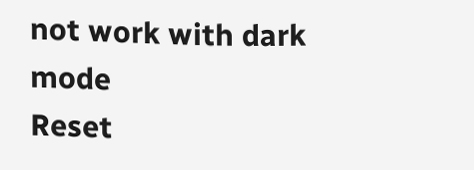not work with dark mode
Reset